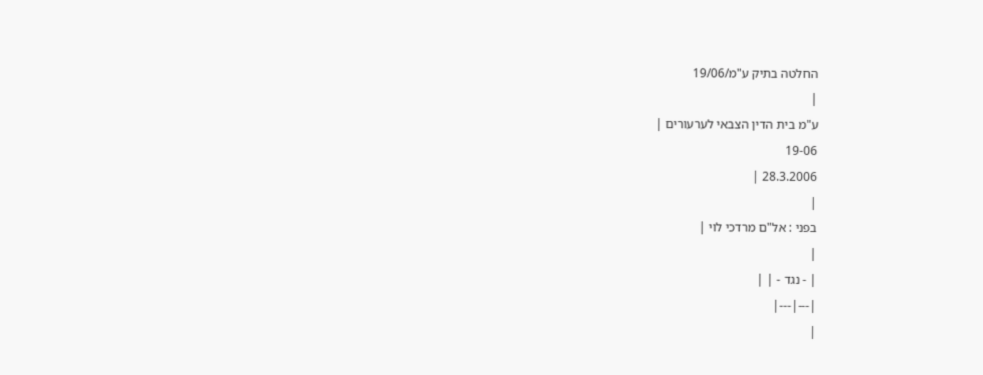החלטה בתיק ע"מ/19/06
|
ע"מ בית הדין הצבאי לערעורים |
19-06
28.3.2006 |
|
בפני : אל"ם מרדכי לוי |
|
| - נגד - | |
|---|---|
|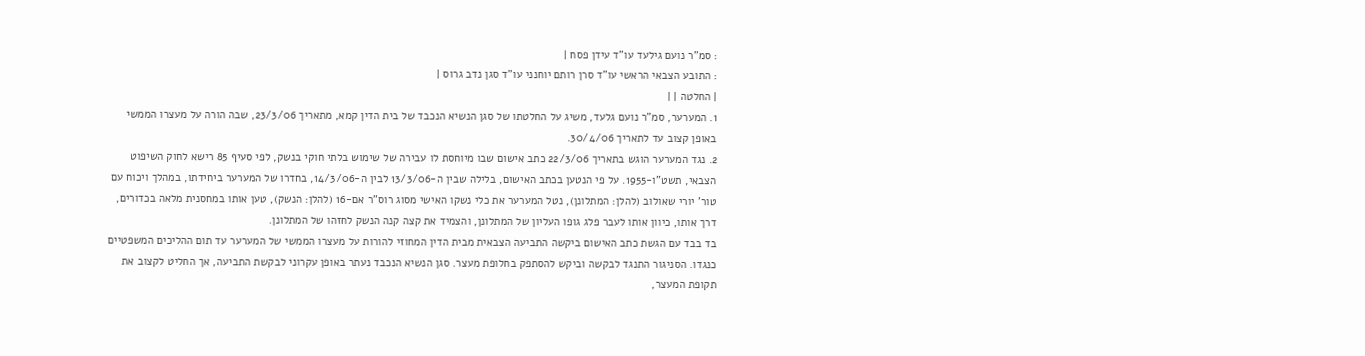: סמ"ר נועם גילעד עו"ד עידן פסח |
: התובע הצבאי הראשי עו"ד סרן רותם יוחנני עו"ד סגן נדב גרוס |
| החלטה | |
1. המערער, סמ"ר נועם גלעד, משיג על החלטתו של סגן הנשיא הנכבד של בית הדין קמא, מתאריך 23/3/06, שבה הורה על מעצרו הממשי באופן קצוב עד לתאריך 30/4/06.
2. נגד המערער הוגש בתאריך 22/3/06 כתב אישום שבו מיוחסת לו עבירה של שימוש בלתי חוקי בנשק, לפי סעיף 85 רישא לחוק השיפוט הצבאי, תשט"ו-1955. על פי הנטען בכתב האישום, בלילה שבין ה-13/3/06 לבין ה-14/3/06, בחדרו של המערער ביחידתו, במהלך ויכוח עם טור' יורי שאולוב (להלן: המתלונן), נטל המערער את כלי נשקו האישי מסוג רוס"ר אם-16 (להלן: הנשק), טען אותו במחסנית מלאה בכדורים, דרך אותו, כיוון אותו לעבר פלג גופו העליון של המתלונן, והצמיד את קצה קנה הנשק לחזהו של המתלונן.
בד בבד עם הגשת כתב האישום ביקשה התביעה הצבאית מבית הדין המחוזי להורות על מעצרו הממשי של המערער עד תום ההליכים המשפטיים כנגדו. הסניגור התנגד לבקשה וביקש להסתפק בחלופת מעצר. סגן הנשיא הנכבד נעתר באופן עקרוני לבקשת התביעה, אך החליט לקצוב את תקופת המעצר,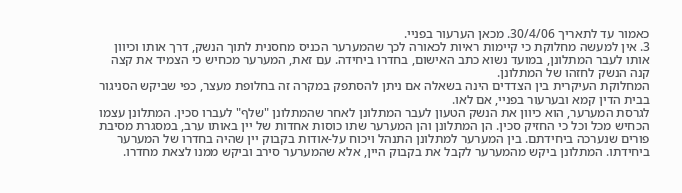כאמור עד לתאריך 30/4/06. מכאן הערעור בפניי.
3. אין למעשה מחלוקת כי קיימות ראיות לכאורה לכך שהמערער הכניס מחסנית לתוך הנשק, דרך אותו וכיוון אותו לעבר המתלונן, במועד נשוא כתב האישום, בחדרו ביחידה. עם זאת, המערער מכחיש כי הצמיד את קצה קנה הנשק לחזהו של המתלונן.
המחלוקת העיקרית בין הצדדים הינה בשאלה אם ניתן להסתפק במקרה זה בחלופת מעצר, כפי שביקש הסניגור בבית הדין קמא ובערעור בפניי, אם לאו.
לגרסת המערער, הוא כיוון את הנשק הטעון לעבר המתלונן לאחר שהמתלונן "שלף" לעברו סכין. המתלונן עצמו הכחיש מכל וכל כי החזיק סכין. הן המתלונן והן המערער שתו כוסות אחדות של יין באותו ערב, במסגרת מסיבת פורים שנערכה ביחידתם. בין המערער למתלונן התנהל ויכוח על-אודות בקבוק יין שהיה בחדרו של המערער ביחידתו. המתלונן ביקש מהמערער לקבל את בקבוק היין, אלא שהמערער סירב וביקש ממנו לצאת מחדרו.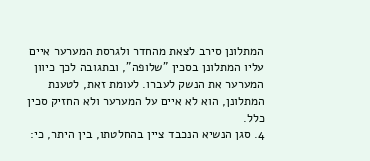המתלונן סירב לצאת מהחדר ולגרסת המערער איים עליו המתלונן בסכין "שלופה", ובתגובה לכך כיוון המערער את הנשק לעברו. לעומת זאת, לטענת המתלונן, הוא לא איים על המערער ולא החזיק סכין כלל.
4. סגן הנשיא הנכבד ציין בהחלטתו, בין היתר, כי: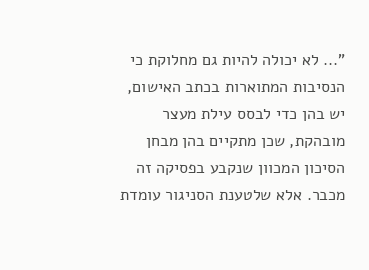"... לא יכולה להיות גם מחלוקת כי הנסיבות המתוארות בכתב האישום, יש בהן כדי לבסס עילת מעצר מובהקת, שכן מתקיים בהן מבחן הסיכון המכוון שנקבע בפסיקה זה מכבר. אלא שלטענת הסניגור עומדת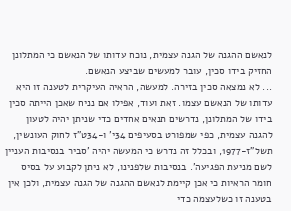לנאשם ההגנה של הגנה עצמית, נוכח עדותו של הנאשם כי המתלונן החזיק בידו סכין, עובר למעשים שביצע הנאשם.
... לא נמצאה סכין בזירה. למעשה, הראיה העיקרית לטענה זו היא עדותו של הנאשם עצמו. זאת ועוד, אפילו אם נניח שאכן הייתה סכין בידו של המתלונן, נדרשים תנאים אחדים כדי שניתן יהיה לטעון להגנה עצמית, כפי שמפורט בסעיפים 34י' ו-34ט"ז לחוק העונשין, תשל"ז-1977, ובכלל זה נדרש כי המעשה יהיה 'סביר בנסיבות העניין לשם מניעת הפגיעה'. בנסיבות שלפנינו, לא ניתן לקבוע על בסיס חומר הראיות כי אכן קיימת לנאשם ההגנה של הגנה עצמית, ולכן אין בטענה זו כשלעצמה כדי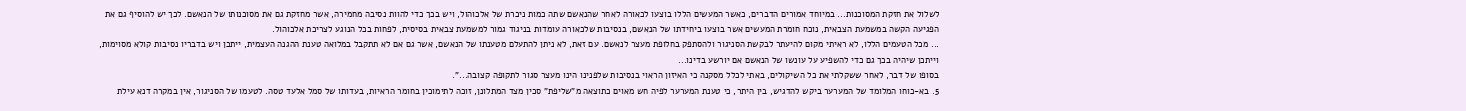לשלול את חזקת המסוכנות... במיוחד אמורים הדברים, כאשר המעשים הללו בוצעו לכאורה לאחר שהנאשם שתה כמות ניכרת של אלכוהול, ויש בכך כדי להוות נסיבה מחמירה, אשר מחזקת גם את מסוכנותו של הנאשם. לכך יש להוסיף גם את הפגיעה הקשה במשמעת הצבאית, נוכח חומרת המעשים אשר בוצעו ביחידתו של הנאשם, בנסיבות שלכאורה עומדות בניגוד גמור למשמעת צבאית בסיסית, לפחות בכל הנוגע לצריכת אלכוהול.
... מכל הטעמים הללו, לא ראיתי מקום להיעתר לבקשת הסניגור ולהסתפק בחלופת מעצר לנאשם. עם זאת, לא ניתן להתעלם מטענתו של הנאשם, אשר גם אם לא תתקבל במלואה טענת ההגנה העצמית, ייתכן ויש בדבריו נסיבות קולא מסוימות, וייתכן שיהיה בכך גם כדי להשפיע על עונשו של הנאשם אם יורשע בדינו...
בסופו של דבר, לאחר ששקלתי את כל השיקולים, באתי לכלל מסקנה כי האיזון הראוי בנסיבות שלפנינו הינו מעצר סגור לתקופה קצובה...".
5. בא-כוחו המלומד של המערער ביקש להדגיש, בין היתר, כי טענת המערער לפיה חש מאוים כתוצאה מ"שליפת" סכין מצד המתלונן, זוכה לתימוכין בחומר הראיות, בעדותו של סמל אלעד טסה. לטעמו של הסניגור, אין במקרה דנא עילת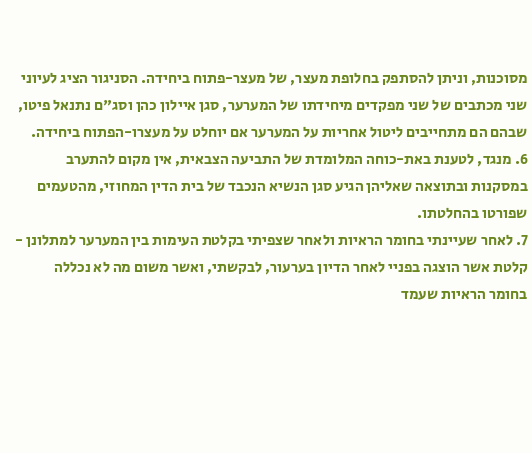מסוכנות, וניתן להסתפק בחלופת מעצר, של מעצר-פתוח ביחידה. הסניגור הציג לעיוני שני מכתבים של שני מפקדים מיחידתו של המערער, סגן איילון כהן וסג"ם נתנאל פיטו, שבהם הם מתחייבים ליטול אחריות על המערער אם יוחלט על מעצרו-הפתוח ביחידה.
6. מנגד, לטענת באת-כוחה המלומדת של התביעה הצבאית, אין מקום להתערב במסקנות ובתוצאה שאליהן הגיע סגן הנשיא הנכבד של בית הדין המחוזי, מהטעמים שפורטו בהחלטתו.
7. לאחר שעיינתי בחומר הראיות ולאחר שצפיתי בקלטת העימות בין המערער למתלונן - קלטת אשר הוצגה בפניי לאחר הדיון בערעור, לבקשתי, ואשר משום מה לא נכללה בחומר הראיות שעמד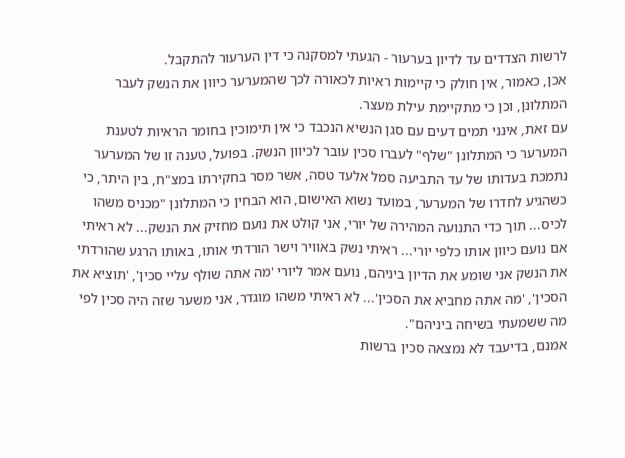לרשות הצדדים עד לדיון בערעור - הגעתי למסקנה כי דין הערעור להתקבל.
אכן, כאמור, אין חולק כי קיימות ראיות לכאורה לכך שהמערער כיוון את הנשק לעבר המתלונן, וכן כי מתקיימת עילת מעצר.
עם זאת, אינני תמים דעים עם סגן הנשיא הנכבד כי אין תימוכין בחומר הראיות לטענת המערער כי המתלונן "שלף" לעברו סכין עובר לכיוון הנשק. בפועל, טענה זו של המערער נתמכת בעדותו של עד התביעה סמל אלעד טסה, אשר מסר בחקירתו במצ"ח, בין היתר, כי כשהגיע לחדרו של המערער, במועד נשוא האישום, הוא הבחין כי המתלונן "מכניס משהו לכיס... תוך כדי התנועה המהירה של יורי, אני קולט את נועם מחזיק את הנשק... לא ראיתי אם נועם כיוון אותו כלפי יורי... ראיתי נשק באוויר וישר הורדתי אותו, באותו הרגע שהורדתי את הנשק אני שומע את הדיון ביניהם, נועם אמר ליורי 'מה אתה שולף עליי סכין', 'תוציא את הסכין', 'מה אתה מחביא את הסכין'... לא ראיתי משהו מוגדר, אני משער שזה היה סכין לפי מה ששמעתי בשיחה ביניהם".
אמנם, בדיעבד לא נמצאה סכין ברשות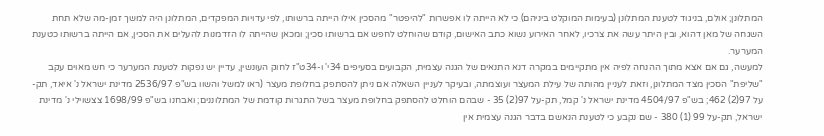המתלונן; אולם, בניגוד לטענת המתלונן (בעימות המוקלט ביניהם) כי לא הייתה לו אפשרות "להיפטר" מהסכין אילו הייתה ברשותו, לפי עדויות המפקדים, המתלונן היה למשך זמן-מה שלא תחת השגחה של מאן דהוא, ובין היתר עשה את צרכיו, לאחר האירוע נשוא כתב האישום, קודם שהוחלט לחפש אם ברשותו סכין; ומכאן שהייתה לו הזדמנות להעלים את הסכין, אם הייתה ברשותו כטענת המערער.
למעשה, גם אם אצא מתוך ההנחה לפיה אין מתקיימים במקרה דנא התנאים של הגנה עצמית, הקבועים בסעיפים 34י' ו-34ט"ז לחוק העונשין, עדיין יש נפקות לטענת המערער כי חש מאוים עקב "שליפת" הסכין מצד המתלונן, וזאת לעניין מהותה של עילת המעצר ועוצמתה, ובעיקר לעניין השאלה אם ניתן להסתפק בחלופת מעצר (ראו למשל והשוו בש"פ 2536/97 מדינת ישראל נ' איאד, תק-על 97(2) 462; בש"פ 4504/97 מדינת ישראל נ' קמל, תק-על 97(2) 35 - שבהם הוחלט להסתפק בחלופת מעצר בשל התגרות קודמת של המתלוננים; ואבחנו בש"פ 1698/99 צצשוילי נ' מדינת ישראל, תק-על 99 (1) 380 - שם נקבע כי לטענת הנאשם בדבר הגנה עצמית אין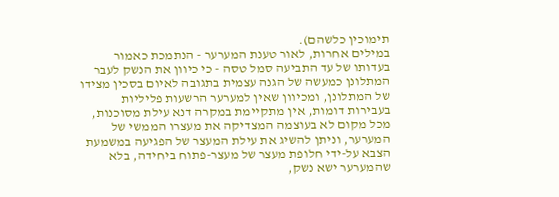תימוכין כלשהם).
במילים אחרות, לאור טענת המערער - הנתמכת כאמור בעדותו של עד התביעה סמל טסה - כי כיוון את הנשק לעבר המתלונן כמעשה של הגנה עצמית בתגובה לאיום בסכין מצידו של המתלונן, ומכיוון שאין למערער הרשעות פליליות בעבירות דומות, אין מתקיימת במקרה דנא עילת מסוכנות, מכל מקום לא בעוצמה המצדיקה את מעצרו הממשי של המערער, וניתן להשיג את עילת המעצר של הפגיעה במשמעת הצבא על-ידי חלופת מעצר של מעצר-פתוח ביחידה, בלא שהמערער ישא נשק,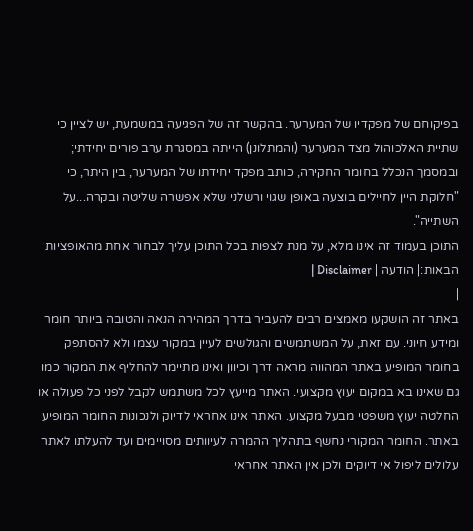בפיקוחם של מפקדיו של המערער. בהקשר זה של הפגיעה במשמעת, יש לציין כי שתיית האלכוהול מצד המערער (והמתלונן) הייתה במסגרת ערב פורים יחידתי; ובמסמך הנכלל בחומר החקירה, כותב מפקד יחידתו של המערער, בין היתר, כי "חלוקת היין לחיילים בוצעה באופן שגוי ורשלני שלא אפשרה שליטה ובקרה...על השתייה".
התוכן בעמוד זה אינו מלא, על מנת לצפות בכל התוכן עליך לבחור אחת מהאופציות הבאות:| הודעה | Disclaimer |
|
באתר זה הושקעו מאמצים רבים להעביר בדרך המהירה הנאה והטובה ביותר חומר ומידע חיוני. עם זאת, על המשתמשים והגולשים לעיין במקור עצמו ולא להסתפק בחומר המופיע באתר המהווה מראה דרך וכיוון ואינו מתיימר להחליף את המקור כמו גם שאינו בא במקום יעוץ מקצועי. האתר מייעץ לכל משתמש לקבל לפני כל פעולה או החלטה יעוץ משפטי מבעל מקצוע. האתר אינו אחראי לדיוק ולנכונות החומר המופיע באתר. החומר המקורי נחשף בתהליך ההמרה לעיוותים מסויימים ועד להעלתו לאתר עלולים ליפול אי דיוקים ולכן אין האתר אחראי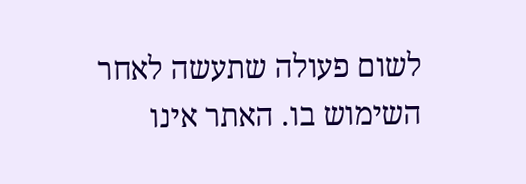לשום פעולה שתעשה לאחר השימוש בו. האתר אינו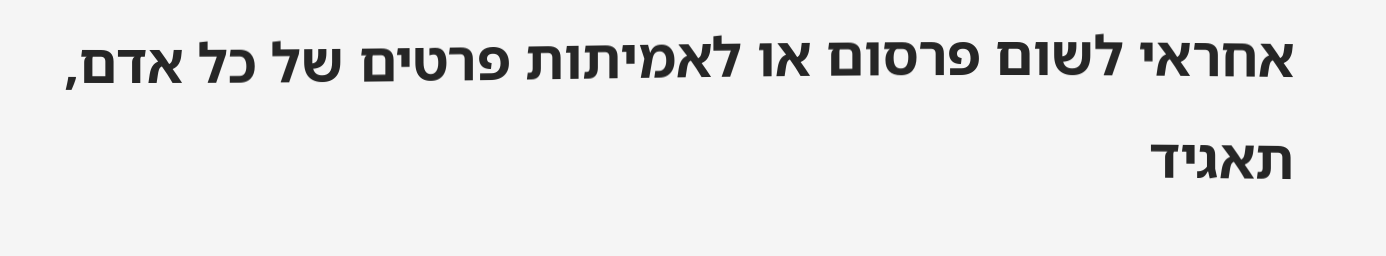אחראי לשום פרסום או לאמיתות פרטים של כל אדם, תאגיד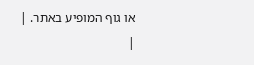או גוף המופיע באתר. |
|